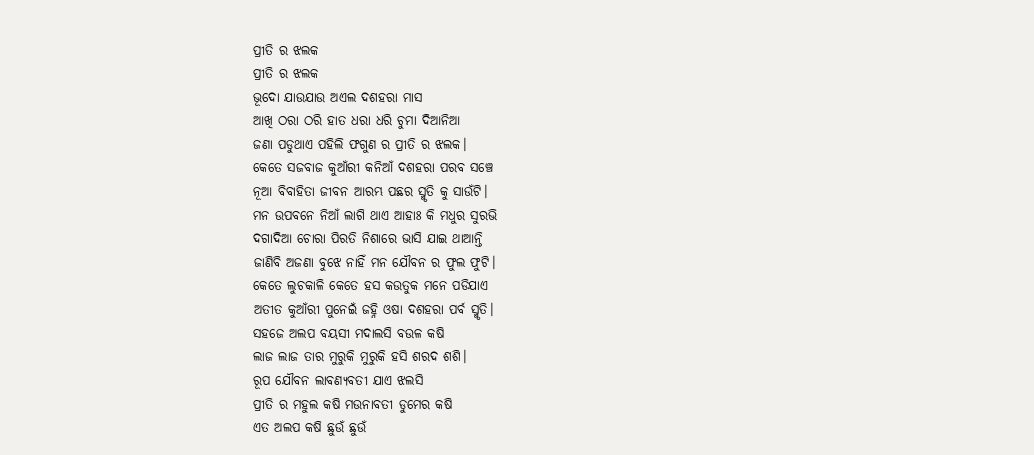ପ୍ରୀତି ର ଝଲକ
ପ୍ରୀତି ର ଝଲକ
ଭୂଦୋ ଯାଉଯାଉ ଅଏଲ ଦଶହରା ମାସ
ଆଖି ଠରା ଠରି ହାତ ଧରା ଧରି ଚୁମା ଦିଆନିଆ
ଜଣା ପଡୁଥାଏ ପହିଲି ଫଗୁଣ ର ପ୍ରୀତି ର ଝଲକ।
କେତେ ସଜବାଜ କୁଆଁରୀ କନିଆଁ ଦଶହରା ପରବ ସଞ୍ଚେ
ନୂଆ ବିବାହିତା ଜୀବନ ଆରମ୍ଭ ପଛର ସ୍ମୃତି କୁ ସାଉଁଟି।
ମନ ଉପବନେ ନିଆଁ ଲାଗି ଥାଏ ଆହାଃ କି ମଧୁର ସୁରଭି
ଦଗାଦିଆ ଚୋରା ପିରତି ନିଶାରେ ଭାସି ଯାଇ ଥାଆନ୍ତି
ଜାଣିବି ଅଜଣା ବୁଝେ ନାହିଁ ମନ ଯୌବନ ର ଫୁଲ ଫୁଟି।
କେତେ ଲୁଚକାଳି କେତେ ହସ କଉତୁକ ମନେ ପଡିଯାଏ
ଅତୀତ କୁଆଁରୀ ପୁନେଇଁ ଜହ୍ନି ଓଷା ଦଶହରା ପର୍ବ ସ୍ମୃତି।
ସହଜେ ଅଲପ ବୟସୀ ମଦାଲସି ବଉଳ କଷି
ଲାଜ ଲାଜ ତାର ମୁରୁକି ମୁରୁକି ହସି ଶରଦ ଶଶି।
ରୂପ ଯୌବନ ଲାବଣ୍ୟବତୀ ଯାଏ ଝଲସି
ପ୍ରୀତି ର ମହୁଲ କଷି ମଉନାବତୀ ଡୁମେର କଷି
ଏତ ଅଲପ କଷି ଛୁଉଁ ଛୁଉଁ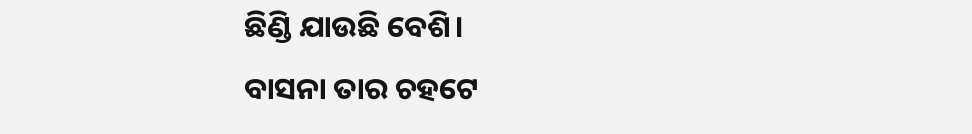ଛିଣ୍ଡି ଯାଉଛି ବେଶି।
ବାସନା ତାର ଚହଟେ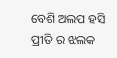ବେଶି ଅଲପ ହସି
ପ୍ରୀତି ର ଝଲକ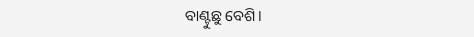ବାଣ୍ଟୁଛୁ ବେଶି।